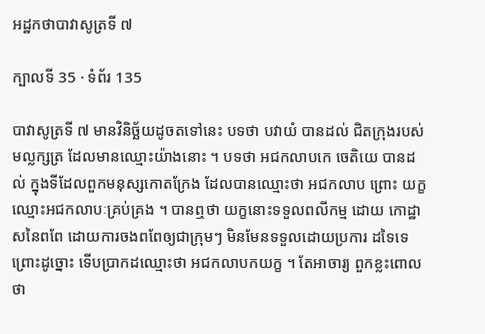អដ្ឋកថាបាវាសូត្រទី ៧

ក្បាលទី 35 · ទំព័រ 135

បាវាសូត្រទី ៧ មានវិនិច្ឆ័យដូចតទៅនេះ បទថា បវាយំ បានដល់ ជិតក្រុងរបស់មល្លក្សត្រ ដែលមានឈ្មោះយ៉ាងនោះ ។ បទថា អជកលាបកេ ចេតិយេ បានដល់ ក្នុងទីដែលពួកមនុស្សកោតក្រែង ដែលបានឈ្មោះថា អជកលាប ព្រោះ យក្ខឈ្មោះអជកលាបៈគ្រប់គ្រង ។ បានឮថា យក្ខនោះទទួលពលីកម្ម ដោយ កោដ្ឋាសនៃពពែ ដោយការចងពពែឲ្យជាក្រុមៗ មិនមែនទទួលដោយប្រការ ដទៃទេ ព្រោះដូច្នោះ ទើបប្រាកដឈ្មោះថា អជកលាបកយក្ខ ។ តែអាចារ្យ ពួកខ្លះពោលថា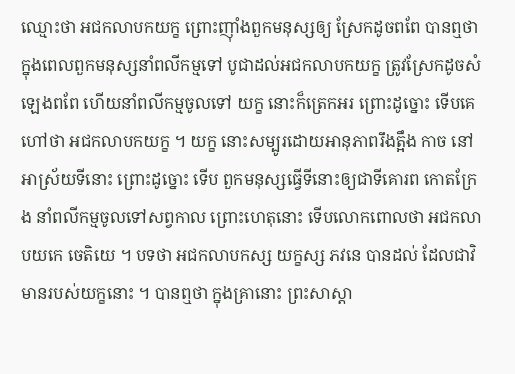ឈ្មោះថា អជកលាបកយក្ខ ព្រោះញ៉ាំងពួកមនុស្សឲ្យ ស្រែកដូចពពែ បានឮថា ក្នុងពេលពួកមនុស្សនាំពលីកម្មទៅ បូជាដល់អជកលាបកយក្ខ ត្រូវស្រែកដូចសំឡេងពពែ ហើយនាំពលីកម្មចូលទៅ យក្ខ នោះក៏ត្រេកអរ ព្រោះដូច្នោះ ទើបគេហៅថា អជកលាបកយក្ខ ។ យក្ខ នោះសម្បូរដោយអានុភាពរឹងត្អឹង កាច នៅអាស្រ័យទីនោះ ព្រោះដូច្នោះ ទើប ពួកមនុស្សធ្វើទីនោះឲ្យជាទីគោរព កោតក្រែង នាំពលីកម្មចូលទៅសព្វកាល ព្រោះហេតុនោះ ទើបលោកពោលថា អជកលាបយកេ ចេតិយេ ។ បទថា អជកលាបកស្ស យក្ខស្ស ភវនេ បានដល់ ដែលជាវិមានរបស់យក្ខនោះ ។ បានឮថា ក្នុងគ្រានោះ ព្រះសាស្តា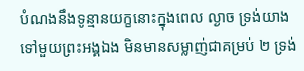បំណងនឹងទូន្មានយក្ខនោះក្នុងពេល ល្ងាច ទ្រង់យាងទៅមួយព្រះអង្គឯង មិនមានសម្លាញ់ជាគម្រប់ ២ ទ្រង់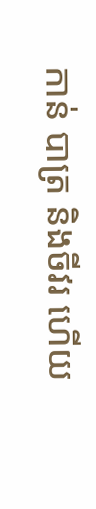កាន់ បាត្រ និងចីវរ ហើយ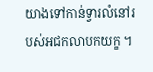យាងទៅកាន់ទ្វារលំនៅរបស់អជកលាបកយក្ខ ។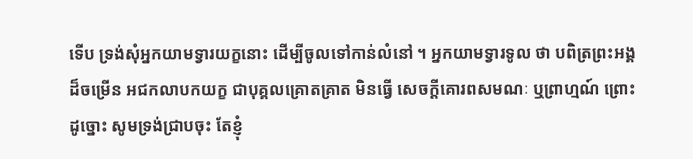ទើប ទ្រង់សុំអ្នកយាមទ្វារយក្ខនោះ ដើម្បីចូលទៅកាន់លំនៅ ។ អ្នកយាមទ្វារទូល ថា បពិត្រព្រះអង្គដ៏ចម្រើន អជកលាបកយក្ខ ជាបុគ្គលគ្រោតគ្រាត មិនធ្វើ សេចក្តីគោរពសមណៈ ឬព្រាហ្មណ៍ ព្រោះដូច្នោះ សូមទ្រង់ជ្រាបចុះ តែខ្ញុំ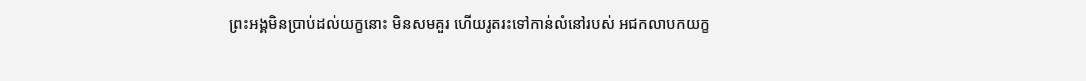ព្រះអង្គមិនប្រាប់ដល់យក្ខនោះ មិនសមគួរ ហើយរូតរះទៅកាន់លំនៅរបស់ អជកលាបកយក្ខ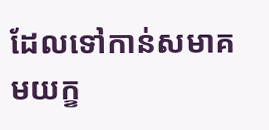ដែលទៅកាន់សមាគមយក្ខ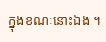ក្នុងខណៈនោះឯង ។